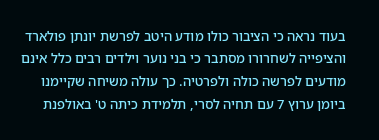בעוד נראה כי הציבור כולו מודע היטב לפרשת יונתן פולארד והציפייה לשחרורו מסתבר כי בני נוער וילדים רבים כלל אינם מודעים לפרשה כולה ולפרטיה. כך עולה משיחה שקיימנו ביומן ערוץ 7 עם תחיה לסרי, תלמידת כיתה ט' באולפנת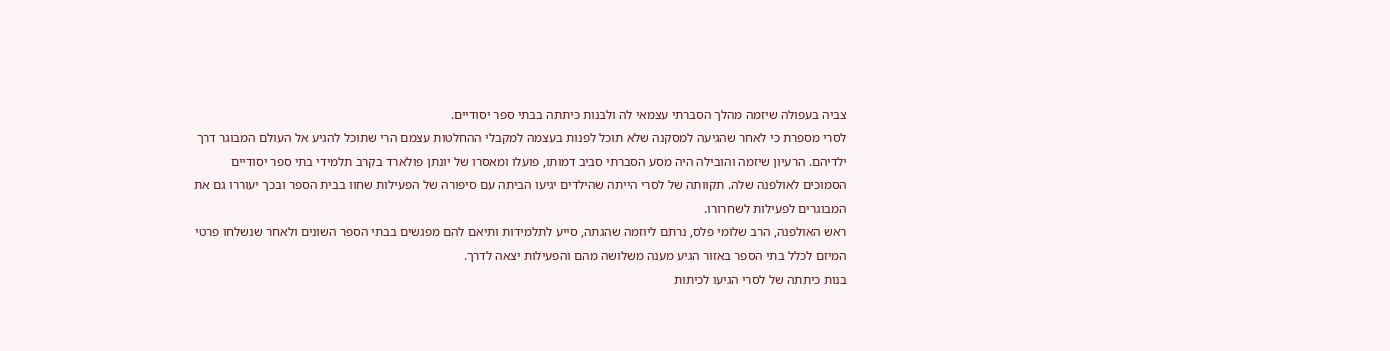צביה בעפולה שיזמה מהלך הסברתי עצמאי לה ולבנות כיתתה בבתי ספר יסודיים.
לסרי מספרת כי לאחר שהגיעה למסקנה שלא תוכל לפנות בעצמה למקבלי ההחלטות עצמם הרי שתוכל להגיע אל העולם המבוגר דרך ילדיהם. הרעיון שיזמה והובילה היה מסע הסברתי סביב דמותו, פועלו ומאסרו של יונתן פולארד בקרב תלמידי בתי ספר יסודיים הסמוכים לאולפנה שלה. תקוותה של לסרי הייתה שהילדים יגיעו הביתה עם סיפורה של הפעילות שחוו בבית הספר ובכך יעוררו גם את המבוגרים לפעילות לשחרורו.
ראש האולפנה, הרב שלומי פלס, נרתם ליוזמה שהגתה, סייע לתלמידות ותיאם להם מפגשים בבתי הספר השונים ולאחר שנשלחו פרטי המיזם לכלל בתי הספר באזור הגיע מענה משלושה מהם והפעילות יצאה לדרך.
בנות כיתתה של לסרי הגיעו לכיתות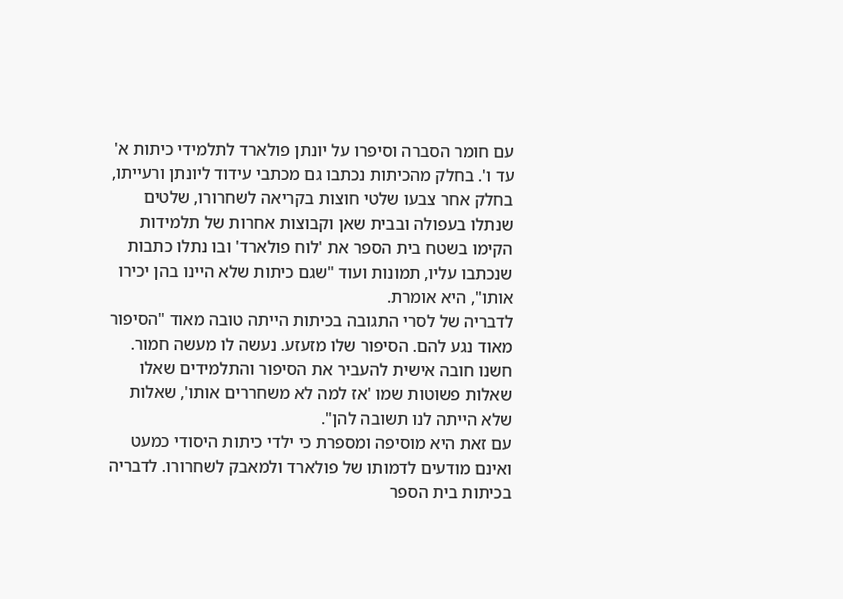עם חומר הסברה וסיפרו על יונתן פולארד לתלמידי כיתות א' עד ו'. בחלק מהכיתות נכתבו גם מכתבי עידוד ליונתן ורעייתו, בחלק אחר צבעו שלטי חוצות בקריאה לשחרורו, שלטים שנתלו בעפולה ובבית שאן וקבוצות אחרות של תלמידות הקימו בשטח בית הספר את 'לוח פולארד' ובו נתלו כתבות שנכתבו עליו, תמונות ועוד "שגם כיתות שלא היינו בהן יכירו אותו", היא אומרת.
לדבריה של לסרי התגובה בכיתות הייתה טובה מאוד "הסיפור מאוד נגע להם. הסיפור שלו מזעזע. נעשה לו מעשה חמור. חשנו חובה אישית להעביר את הסיפור והתלמידים שאלו שאלות פשוטות שמו 'אז למה לא משחררים אותו', שאלות שלא הייתה לנו תשובה להן".
עם זאת היא מוסיפה ומספרת כי ילדי כיתות היסודי כמעט ואינם מודעים לדמותו של פולארד ולמאבק לשחרורו. לדבריה בכיתות בית הספר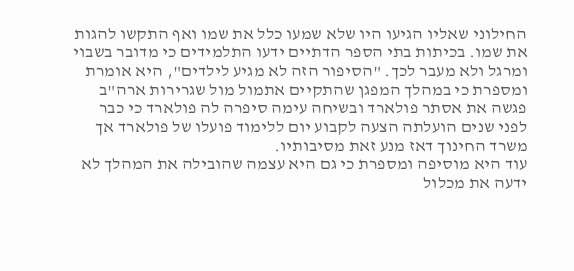החילוני שאליו הגיעו היו שלא שמעו כלל את שמו ואף התקשו להגות את שמו. בכיתות בתי הספר הדתיים ידעו התלמידים כי מדובר בשבוי ומרגל ולא מעבר לכך. "הסיפור הזה לא מגיע לילדים", היא אומרת ומספרת כי במהלך המפגן שהתקיים אתמול מול שגרירות ארה"ב פגשה את אסתר פולארד ובשיחה עימה סיפרה לה פולארד כי כבר לפני שנים הועלתה הצעה לקבוע יום ללימוד פועלו של פולארד אך משרד החינוך דאז מנע זאת מסיבותיו.
עוד היא מוסיפה ומספרת כי גם היא עצמה שהובילה את המהלך לא ידעה את מכלול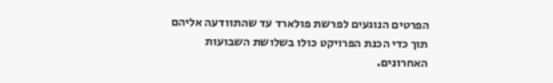הפרטים הנוגעים לפרשת פולארד עד שהתוודעה אליהם תוך כדי הכנת הפרויקט כולו בשלושת השבועות האחרונים.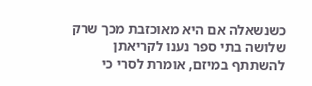כשנשאלה אם היא מאוכזבת מכך שרק שלושה בתי ספר נענו לקריאתן להשתתף במיזם, אומרת לסרי כי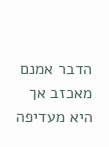הדבר אמנם מאכזב אך היא מעדיפה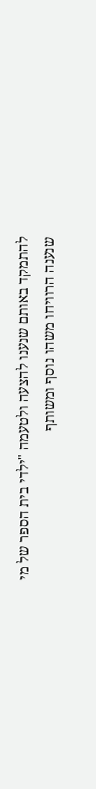להתמקד באותם שנענו להצעה ולטעמה "ילדי בית הספר של מי שנענה הרוויחו משהו נוסף ומשותף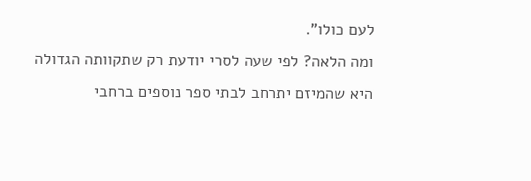לעם כולו".
ומה הלאה? לפי שעה לסרי יודעת רק שתקוותה הגדולה היא שהמיזם יתרחב לבתי ספר נוספים ברחבי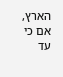הארץ, אם כי עד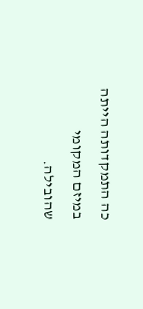כה התמקדותה הייתה במיזם המקומי שהובילה.